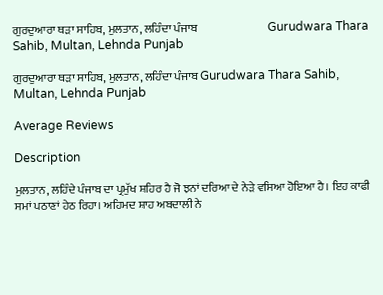ਗੁਰਦੁਆਰਾ ਥੜਾ ਸਾਹਿਬ, ਮੁਲਤਾਨ, ਲਹਿੰਦਾ ਪੰਜਾਬ                               Gurudwara Thara Sahib, Multan, Lehnda Punjab

ਗੁਰਦੁਆਰਾ ਥੜਾ ਸਾਹਿਬ, ਮੁਲਤਾਨ, ਲਹਿੰਦਾ ਪੰਜਾਬ Gurudwara Thara Sahib, Multan, Lehnda Punjab

Average Reviews

Description

ਮੁਲਤਾਨ, ਲਹਿੰਦੇ ਪੰਜਾਬ ਦਾ ਪ੍ਰਮੁੱਖ ਸ਼ਹਿਰ ਹੈ ਜੋ ਝਨਾਂ ਦਰਿਆ ਦੇ ਨੇੜੇ ਵਸਿਆ ਹੋਇਆ ਹੈ। ਇਹ ਕਾਫੀ ਸਮਾਂ ਪਠਾਣਾਂ ਹੇਠ ਰਿਹਾ। ਅਹਿਮਦ ਸ਼ਾਹ ਅਬਦਾਲੀ ਨੇ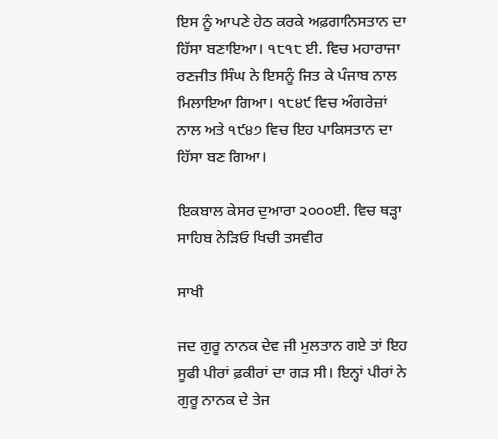ਇਸ ਨੂੰ ਆਪਣੇ ਹੇਠ ਕਰਕੇ ਅਫ਼ਗਾਨਿਸਤਾਨ ਦਾ ਹਿੱਸਾ ਬਣਾਇਆ। ੧੮੧੮ ਈ. ਵਿਚ ਮਹਾਰਾਜਾ ਰਣਜੀਤ ਸਿੰਘ ਨੇ ਇਸਨੂੰ ਜਿਤ ਕੇ ਪੰਜਾਬ ਨਾਲ ਮਿਲਾਇਆ ਗਿਆ। ੧੮੪੯ ਵਿਚ ਅੰਗਰੇਜ਼ਾਂ ਨਾਲ ਅਤੇ ੧੯੪੭ ਵਿਚ ਇਹ ਪਾਕਿਸਤਾਨ ਦਾ ਹਿੱਸਾ ਬਣ ਗਿਆ।

ਇਕਬਾਲ ਕੇਸਰ ਦੁਆਰਾ ੨੦੦੦ਈ. ਵਿਚ ਥੜ੍ਹਾ ਸਾਹਿਬ ਨੇੜਿਓ ਖਿਚੀ ਤਸਵੀਰ

ਸਾਖੀ

ਜਦ ਗੁਰੂ ਨਾਨਕ ਦੇਵ ਜੀ ਮੁਲਤਾਨ ਗਏ ਤਾਂ ਇਹ ਸੂਫੀ ਪੀਰਾਂ ਫ਼ਕੀਰਾਂ ਦਾ ਗੜ ਸੀ। ਇਨ੍ਹਾਂ ਪੀਰਾਂ ਨੇ ਗੁਰੂ ਨਾਨਕ ਦੇ ਤੇਜ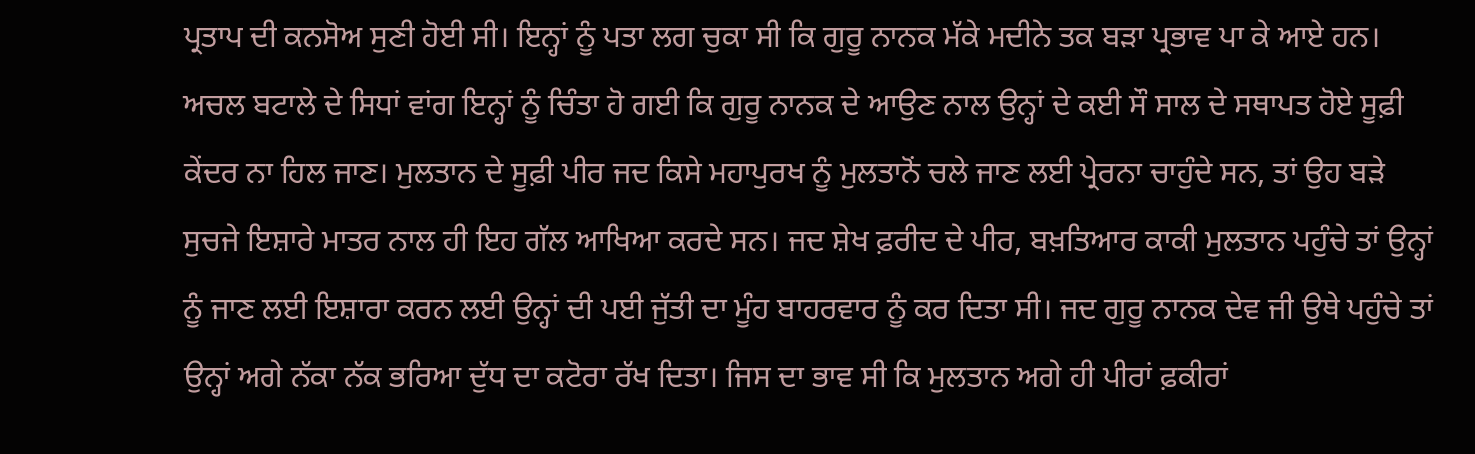ਪ੍ਰਤਾਪ ਦੀ ਕਨਸੋਅ ਸੁਣੀ ਹੋਈ ਸੀ। ਇਨ੍ਹਾਂ ਨੂੰ ਪਤਾ ਲਗ ਚੁਕਾ ਸੀ ਕਿ ਗੁਰੂ ਨਾਨਕ ਮੱਕੇ ਮਦੀਨੇ ਤਕ ਬੜਾ ਪ੍ਰਭਾਵ ਪਾ ਕੇ ਆਏ ਹਨ। ਅਚਲ ਬਟਾਲੇ ਦੇ ਸਿਧਾਂ ਵਾਂਗ ਇਨ੍ਹਾਂ ਨੂੰ ਚਿੰਤਾ ਹੋ ਗਈ ਕਿ ਗੁਰੂ ਨਾਨਕ ਦੇ ਆਉਣ ਨਾਲ ਉਨ੍ਹਾਂ ਦੇ ਕਈ ਸੌ ਸਾਲ ਦੇ ਸਥਾਪਤ ਹੋਏ ਸੂਫ਼ੀ ਕੇਂਦਰ ਨਾ ਹਿਲ ਜਾਣ। ਮੁਲਤਾਨ ਦੇ ਸੂਫ਼ੀ ਪੀਰ ਜਦ ਕਿਸੇ ਮਹਾਪੁਰਖ ਨੂੰ ਮੁਲਤਾਨੋਂ ਚਲੇ ਜਾਣ ਲਈ ਪ੍ਰੇਰਨਾ ਚਾਹੁੰਦੇ ਸਨ, ਤਾਂ ਉਹ ਬੜੇ ਸੁਚਜੇ ਇਸ਼ਾਰੇ ਮਾਤਰ ਨਾਲ ਹੀ ਇਹ ਗੱਲ ਆਖਿਆ ਕਰਦੇ ਸਨ। ਜਦ ਸ਼ੇਖ ਫ਼ਰੀਦ ਦੇ ਪੀਰ, ਬਖ਼ਤਿਆਰ ਕਾਕੀ ਮੁਲਤਾਨ ਪਹੁੰਚੇ ਤਾਂ ਉਨ੍ਹਾਂ ਨੂੰ ਜਾਣ ਲਈ ਇਸ਼ਾਰਾ ਕਰਨ ਲਈ ਉਨ੍ਹਾਂ ਦੀ ਪਈ ਜੁੱਤੀ ਦਾ ਮੂੰਹ ਬਾਹਰਵਾਰ ਨੂੰ ਕਰ ਦਿਤਾ ਸੀ। ਜਦ ਗੁਰੂ ਨਾਨਕ ਦੇਵ ਜੀ ਉਥੇ ਪਹੁੰਚੇ ਤਾਂ ਉਨ੍ਹਾਂ ਅਗੇ ਨੱਕਾ ਨੱਕ ਭਰਿਆ ਦੁੱਧ ਦਾ ਕਟੋਰਾ ਰੱਖ ਦਿਤਾ। ਜਿਸ ਦਾ ਭਾਵ ਸੀ ਕਿ ਮੁਲਤਾਨ ਅਗੇ ਹੀ ਪੀਰਾਂ ਫ਼ਕੀਰਾਂ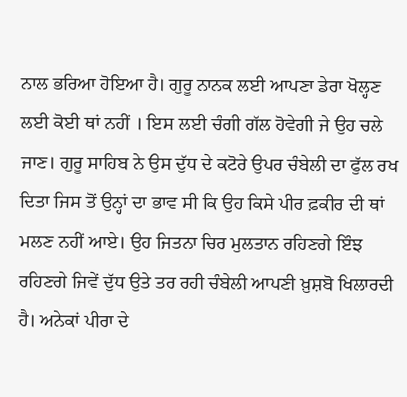ਨਾਲ ਭਰਿਆ ਹੋਇਆ ਹੈ। ਗੁਰੂ ਨਾਨਕ ਲਈ ਆਪਣਾ ਡੇਰਾ ਖੋਲ੍ਹਣ ਲਈ ਕੋਈ ਥਾਂ ਨਹੀਂ । ਇਸ ਲਈ ਚੰਗੀ ਗੱਲ ਹੋਵੇਗੀ ਜੇ ਉਹ ਚਲੇ ਜਾਣ। ਗੁਰੂ ਸਾਹਿਬ ਨੇ ਉਸ ਦੁੱਧ ਦੇ ਕਟੋਰੇ ਉਪਰ ਚੰਬੇਲੀ ਦਾ ਫੁੱਲ ਰਖ ਦਿਤਾ ਜਿਸ ਤੋਂ ਉਨ੍ਹਾਂ ਦਾ ਭਾਵ ਸੀ ਕਿ ਉਹ ਕਿਸੇ ਪੀਰ ਫ਼ਕੀਰ ਦੀ ਥਾਂ ਮਲਣ ਨਹੀਂ ਆਏ। ਉਹ ਜਿਤਨਾ ਚਿਰ ਮੁਲਤਾਨ ਰਹਿਣਗੇ ਇੰਝ ਰਹਿਣਗੇ ਜਿਵੇਂ ਦੁੱਧ ਉਤੇ ਤਰ ਰਹੀ ਚੰਬੇਲੀ ਆਪਣੀ ਖ਼ੁਸ਼ਬੋ ਖਿਲਾਰਦੀ ਹੈ। ਅਨੇਕਾਂ ਪੀਰਾ ਦੇ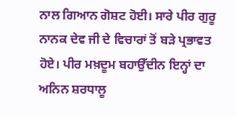ਨਾਲ ਗਿਆਨ ਗੋਸ਼ਟ ਹੋਈ। ਸਾਰੇ ਪੀਰ ਗੁਰੂ ਨਾਨਕ ਦੇਵ ਜੀ ਦੇ ਵਿਚਾਰਾਂ ਤੋਂ ਬੜੇ ਪ੍ਰਭਾਵਤ ਹੋਏ। ਪੀਰ ਮਖ਼ਦੂਮ ਬਹਾਉੱਦੀਨ ਇਨ੍ਹਾਂ ਦਾ ਅਨਿਨ ਸ਼ਰਧਾਲੂ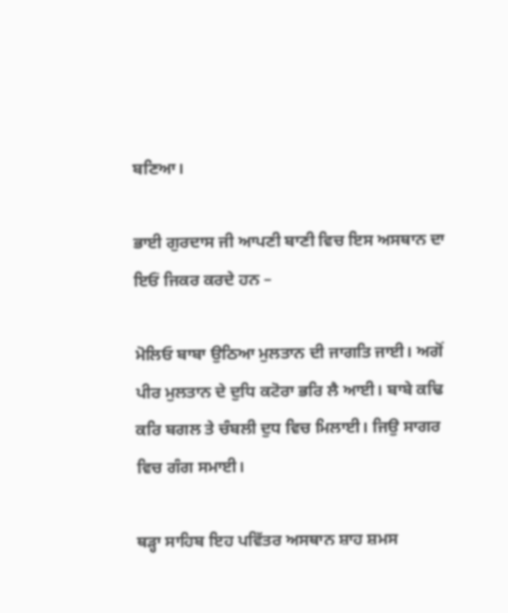ਬਣਿਆ।

ਭਾਈ ਗੁਰਦਾਸ ਜੀ ਆਪਣੀ ਬਾਣੀ ਵਿਚ ਇਸ ਅਸਥਾਨ ਦਾ ਇਓਂ ਜਿਕਰ ਕਰਦੇ ਹਨ –

ਮੋਲਿਓ ਬਾਬਾ ਉਠਿਆ ਮੁਲਤਾਨ ਦੀ ਜਾਗਤਿ ਜਾਈ। ਅਗੋਂ ਪੀਰ ਮੁਲਤਾਨ ਦੇ ਦੁਧਿ ਕਟੋਰਾ ਭਰਿ ਲੈ ਆਈ। ਬਾਬੇ ਕਢਿ ਕਰਿ ਬਗਲ ਤੇ ਚੰਬਲੀ ਦੁਧ ਵਿਚ ਮਿਲਾਈ। ਜਿਉ ਸਾਗਰ ਵਿਚ ਗੰਗ ਸਮਾਈ।

ਥੜ੍ਹਾ ਸਾਹਿਬ ਇਹ ਪਵਿੱਤਰ ਅਸਥਾਨ ਸ਼ਾਹ ਸ਼ਮਸ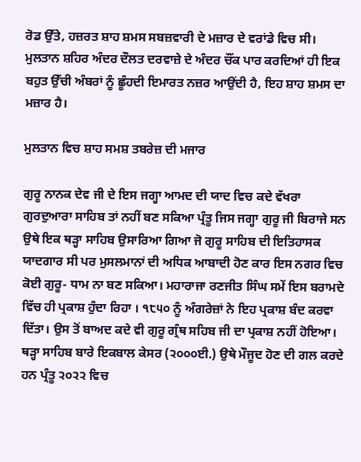ਰੋਡ ਉੱਤੇ, ਹਜ਼ਰਤ ਸ਼ਾਹ ਸ਼ਮਸ ਸਬਜ਼ਵਾਰੀ ਦੇ ਮਜ਼ਾਰ ਦੇ ਵਰਾਂਡੇ ਵਿਚ ਸੀ। ਮੁਲਤਾਨ ਸ਼ਹਿਰ ਅੰਦਰ ਦੌਲਤ ਦਰਵਾਜ਼ੇ ਦੇ ਅੰਦਰ ਚੌਂਕ ਪਾਰ ਕਰਦਿਆਂ ਹੀ ਇਕ ਬਹੁਤ ਉੱਚੀ ਅੰਬਰਾਂ ਨੂੰ ਛੂੰਹਦੀ ਇਮਾਰਤ ਨਜ਼ਰ ਆਉਂਦੀ ਹੈ, ਇਹ ਸ਼ਾਹ ਸ਼ਮਸ ਦਾ ਮਜ਼ਾਰ ਹੈ।

ਮੁਲਤਾਨ ਵਿਚ ਸ਼ਾਹ ਸਮਸ਼ ਤਬਰੇਜ਼ ਦੀ ਮਜਾਰ

ਗੁਰੂ ਨਾਨਕ ਦੇਵ ਜੀ ਦੇ ਇਸ ਜਗ੍ਹਾ ਆਮਦ ਦੀ ਯਾਦ ਵਿਚ ਕਦੇ ਵੱਖਰਾ ਗੁਰਦੁਆਰਾ ਸਾਹਿਬ ਤਾਂ ਨਹੀਂ ਬਣ ਸਕਿਆ ਪ੍ਰੰਤੂ ਜਿਸ ਜਗ੍ਹਾ ਗੁਰੂ ਜੀ ਬਿਰਾਜੇ ਸਨ ਉਥੇ ਇਕ ਥੜ੍ਹਾ ਸਾਹਿਬ ਉਸਾਰਿਆ ਗਿਆ ਜੋ ਗੁਰੂ ਸਾਹਿਬ ਦੀ ਇਤਿਹਾਸਕ ਯਾਦਗਾਰ ਸੀ ਪਰ ਮੁਸਲਮਾਨਾਂ ਦੀ ਅਧਿਕ ਆਬਾਦੀ ਹੋਣ ਕਾਰ ਇਸ ਨਗਰ ਵਿਚ ਕੋਈ ਗੁਰੂ- ਧਾਮ ਨਾ ਬਣ ਸਕਿਆ। ਮਹਾਰਾਜਾ ਰਣਜੀਤ ਸਿੰਘ ਸਮੇਂ ਇਸ ਬਰਾਮਦੇ ਵਿੱਚ ਹੀ ਪ੍ਰਕਾਸ਼ ਹੁੰਦਾ ਰਿਹਾ । ੧੮੫੦ ਨੂੰ ਅੰਗਰੇਜ਼ਾਂ ਨੇ ਇਹ ਪ੍ਰਕਾਸ਼ ਬੰਦ ਕਰਵਾ ਦਿੱਤਾ। ਉਸ ਤੋਂ ਬਾਅਦ ਕਦੇ ਵੀ ਗੁਰੂ ਗ੍ਰੰਥ ਸਹਿਬ ਜੀ ਦਾ ਪ੍ਰਕਾਸ਼ ਨਹੀਂ ਹੋਇਆ। ਥੜ੍ਹਾ ਸਾਹਿਬ ਬਾਰੇ ਇਕਬਾਲ ਕੇਸਰ (੨੦੦੦ਈ.) ਉਥੇ ਮੌਜੂਦ ਹੋਣ ਦੀ ਗਲ ਕਰਦੇ ਹਨ ਪ੍ਰੰਤੂ ੨੦੨੨ ਵਿਚ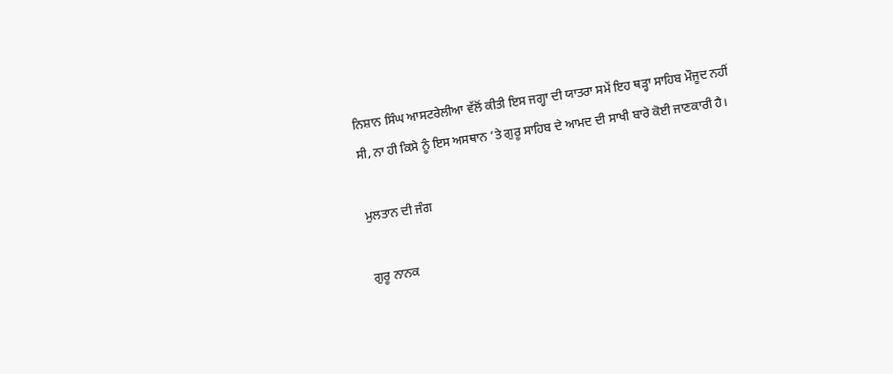ਨਿਸ਼ਾਨ ਸਿੰਘ ਆਸਟਰੇਲੀਆ ਵੱਲੋਂ ਕੀਤੀ ਇਸ ਜਗ੍ਹਾ ਦੀ ਯਾਤਰਾ ਸਮੇਂ ਇਹ ਥੜ੍ਹਾ ਸਾਹਿਬ ਮੌਜੂਦ ਨਹੀਂ ਸੀ, ਨਾ ਹੀ ਕਿਸੇ ਨੂੰ ਇਸ ਅਸਥਾਨ ‘ਤੇ ਗੁਰੂ ਸਾਹਿਬ ਦੇ ਆਮਦ ਦੀ ਸਾਖੀ ਬਾਰੇ ਕੋਈ ਜਾਣਕਾਰੀ ਹੈ।

ਮੁਲਤਾਨ ਦੀ ਜੰਗ

ਗੁਰੂ ਨਾਨਕ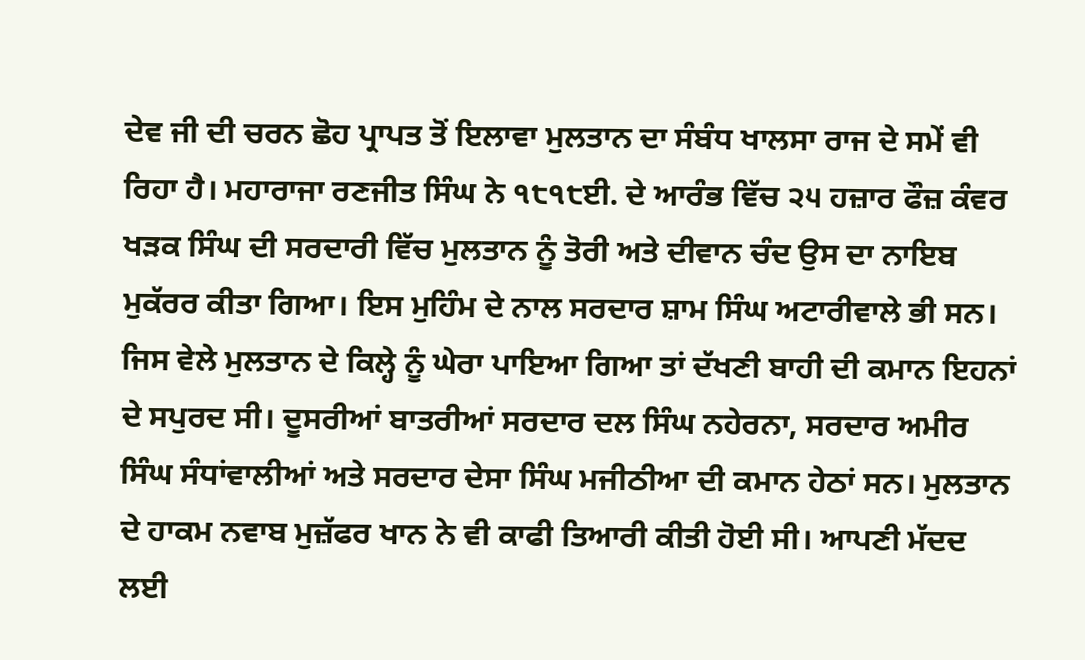ਦੇਵ ਜੀ ਦੀ ਚਰਨ ਛੋਹ ਪ੍ਰਾਪਤ ਤੋਂ ਇਲਾਵਾ ਮੁਲਤਾਨ ਦਾ ਸੰਬੰਧ ਖਾਲਸਾ ਰਾਜ ਦੇ ਸਮੇਂ ਵੀ ਰਿਹਾ ਹੈ। ਮਹਾਰਾਜਾ ਰਣਜੀਤ ਸਿੰਘ ਨੇ ੧੮੧੮ਈ. ਦੇ ਆਰੰਭ ਵਿੱਚ ੨੫ ਹਜ਼ਾਰ ਫੌਜ਼ ਕੰਵਰ ਖੜਕ ਸਿੰਘ ਦੀ ਸਰਦਾਰੀ ਵਿੱਚ ਮੁਲਤਾਨ ਨੂੰ ਤੋਰੀ ਅਤੇ ਦੀਵਾਨ ਚੰਦ ਉਸ ਦਾ ਨਾਇਬ ਮੁਕੱਰਰ ਕੀਤਾ ਗਿਆ। ਇਸ ਮੁਹਿੰਮ ਦੇ ਨਾਲ ਸਰਦਾਰ ਸ਼ਾਮ ਸਿੰਘ ਅਟਾਰੀਵਾਲੇ ਭੀ ਸਨ। ਜਿਸ ਵੇਲੇ ਮੁਲਤਾਨ ਦੇ ਕਿਲ੍ਹੇ ਨੂੰ ਘੇਰਾ ਪਾਇਆ ਗਿਆ ਤਾਂ ਦੱਖਣੀ ਬਾਹੀ ਦੀ ਕਮਾਨ ਇਹਨਾਂ ਦੇ ਸਪੁਰਦ ਸੀ। ਦੂਸਰੀਆਂ ਬਾਤਰੀਆਂ ਸਰਦਾਰ ਦਲ ਸਿੰਘ ਨਹੇਰਨਾ, ਸਰਦਾਰ ਅਮੀਰ ਸਿੰਘ ਸੰਧਾਂਵਾਲੀਆਂ ਅਤੇ ਸਰਦਾਰ ਦੇਸਾ ਸਿੰਘ ਮਜੀਠੀਆ ਦੀ ਕਮਾਨ ਹੇਠਾਂ ਸਨ। ਮੁਲਤਾਨ ਦੇ ਹਾਕਮ ਨਵਾਬ ਮੁਜ਼ੱਫਰ ਖਾਨ ਨੇ ਵੀ ਕਾਫੀ ਤਿਆਰੀ ਕੀਤੀ ਹੋਈ ਸੀ। ਆਪਣੀ ਮੱਦਦ ਲਈ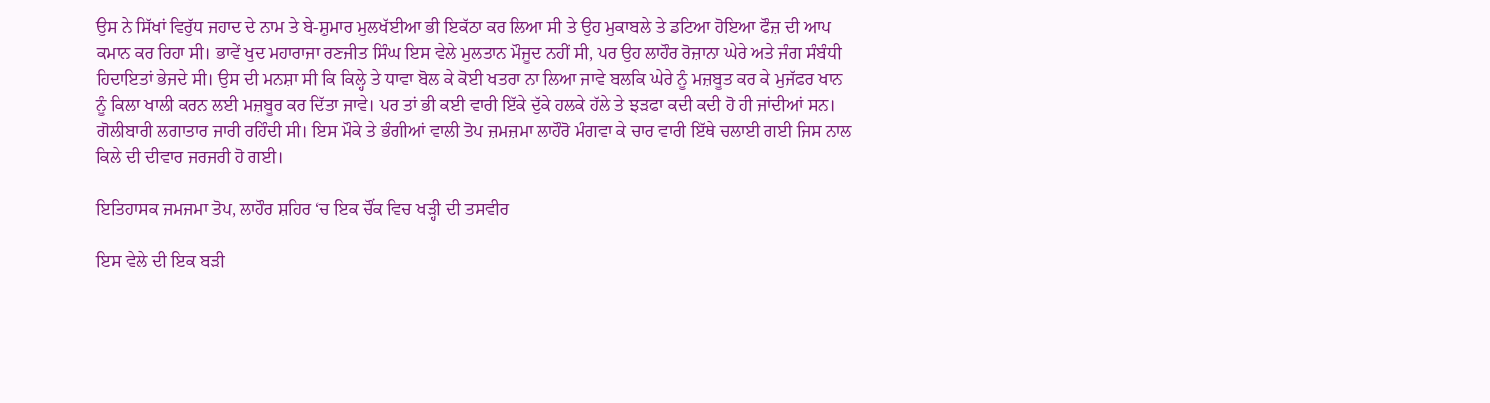ਉਸ ਨੇ ਸਿੱਖਾਂ ਵਿਰੁੱਧ ਜਹਾਦ ਦੇ ਨਾਮ ਤੇ ਬੇ-ਸ਼ੁਮਾਰ ਮੁਲਖੱਈਆ ਭੀ ਇਕੱਠਾ ਕਰ ਲਿਆ ਸੀ ਤੇ ਉਹ ਮੁਕਾਬਲੇ ਤੇ ਡਟਿਆ ਹੋਇਆ ਫੌਜ਼ ਦੀ ਆਪ ਕਮਾਨ ਕਰ ਰਿਹਾ ਸੀ। ਭਾਵੇਂ ਖੁਦ ਮਹਾਰਾਜਾ ਰਣਜੀਤ ਸਿੰਘ ਇਸ ਵੇਲੇ ਮੁਲਤਾਨ ਮੌਜੂਦ ਨਹੀਂ ਸੀ, ਪਰ ਉਹ ਲਾਹੌਰ ਰੋਜ਼ਾਨਾ ਘੇਰੇ ਅਤੇ ਜੰਗ ਸੰਬੰਧੀ ਹਿਦਾਇਤਾਂ ਭੇਜਦੇ ਸੀ। ਉਸ ਦੀ ਮਨਸ਼ਾ ਸੀ ਕਿ ਕਿਲ੍ਹੇ ਤੇ ਧਾਵਾ ਬੋਲ ਕੇ ਕੋਈ ਖਤਰਾ ਨਾ ਲਿਆ ਜਾਵੇ ਬਲਕਿ ਘੇਰੇ ਨੂੰ ਮਜ਼ਬੂਤ ਕਰ ਕੇ ਮੁਜੱਫਰ ਖਾਨ ਨੂੰ ਕਿਲਾ ਖਾਲੀ ਕਰਨ ਲਈ ਮਜ਼ਬੂਰ ਕਰ ਦਿੱਤਾ ਜਾਵੇ। ਪਰ ਤਾਂ ਭੀ ਕਈ ਵਾਰੀ ਇੱਕੇ ਦੁੱਕੇ ਹਲਕੇ ਹੱਲੇ ਤੇ ਝੜਫਾ ਕਦੀ ਕਦੀ ਹੋ ਹੀ ਜਾਂਦੀਆਂ ਸਨ। ਗੋਲੀਬਾਰੀ ਲਗਾਤਾਰ ਜਾਰੀ ਰਹਿੰਦੀ ਸੀ। ਇਸ ਮੌਕੇ ਤੇ ਭੰਗੀਆਂ ਵਾਲੀ ਤੋਪ ਜ਼ਮਜ਼ਮਾ ਲਾਹੌਰੋ ਮੰਗਵਾ ਕੇ ਚਾਰ ਵਾਰੀ ਇੱਥੇ ਚਲਾਈ ਗਈ ਜਿਸ ਨਾਲ ਕਿਲੇ ਦੀ ਦੀਵਾਰ ਜਰਜਰੀ ਹੋ ਗਈ।

ਇਤਿਹਾਸਕ ਜਮਜਮਾ ਤੋਪ, ਲਾਹੌਰ ਸ਼ਹਿਰ ‘ਚ ਇਕ ਚੌਂਕ ਵਿਚ ਖੜ੍ਹੀ ਦੀ ਤਸਵੀਰ

ਇਸ ਵੇਲੇ ਦੀ ਇਕ ਬੜੀ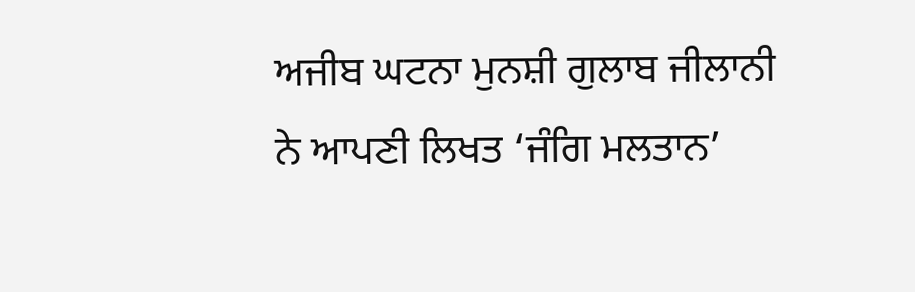ਅਜੀਬ ਘਟਨਾ ਮੁਨਸ਼ੀ ਗੁਲਾਬ ਜੀਲਾਨੀ ਨੇ ਆਪਣੀ ਲਿਖਤ ‘ਜੰਗਿ ਮਲਤਾਨ’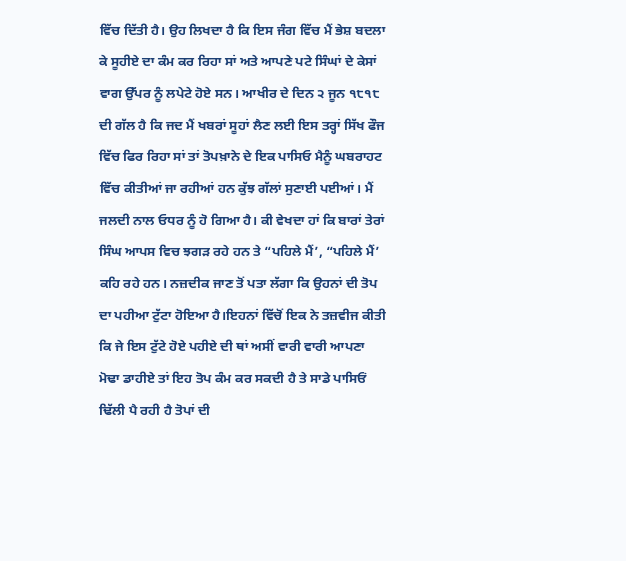ਵਿੱਚ ਦਿੱਤੀ ਹੈ। ਉਹ ਲਿਖਦਾ ਹੈ ਕਿ ਇਸ ਜੰਗ ਵਿੱਚ ਮੈਂ ਭੇਸ਼ ਬਦਲਾ ਕੇ ਸੂਹੀਏ ਦਾ ਕੰਮ ਕਰ ਰਿਹਾ ਸਾਂ ਅਤੇ ਆਪਣੇ ਪਟੇ ਸਿੰਘਾਂ ਦੇ ਕੇਸਾਂ ਵਾਗ ਉੱਪਰ ਨੂੰ ਲਪੇਟੇ ਹੋਏ ਸਨ। ਆਖੀਰ ਦੇ ਦਿਨ ੨ ਜੂਨ ੧੮੧੮ ਦੀ ਗੱਲ ਹੈ ਕਿ ਜਦ ਮੈਂ ਖਬਰਾਂ ਸੂਹਾਂ ਲੈਣ ਲਈ ਇਸ ਤਰ੍ਹਾਂ ਸਿੱਖ ਫੌਜ ਵਿੱਚ ਫਿਰ ਰਿਹਾ ਸਾਂ ਤਾਂ ਤੋਪਖ਼ਾਨੇ ਦੇ ਇਕ ਪਾਸਿਓ ਮੈਨੂੰ ਘਬਰਾਹਟ ਵਿੱਚ ਕੀਤੀਆਂ ਜਾ ਰਹੀਆਂ ਹਨ ਕੁੱਝ ਗੱਲਾਂ ਸੁਣਾਈ ਪਈਆਂ। ਮੈਂ ਜਲਦੀ ਨਾਲ ਓਧਰ ਨੂੰ ਹੋ ਗਿਆ ਹੈ। ਕੀ ਵੇਖਦਾ ਹਾਂ ਕਿ ਬਾਰਾਂ ਤੇਰਾਂ ਸਿੰਘ ਆਪਸ ਵਿਚ ਝਗੜ ਰਹੇ ਹਨ ਤੇ “ਪਹਿਲੇ ਮੈਂ’, “ਪਹਿਲੇ ਮੈਂ’ ਕਹਿ ਰਹੇ ਹਨ। ਨਜ਼ਦੀਕ ਜਾਣ ਤੋਂ ਪਤਾ ਲੱਗਾ ਕਿ ਉਹਨਾਂ ਦੀ ਤੋਪ ਦਾ ਪਹੀਆ ਟੁੱਟਾ ਹੋਇਆ ਹੈ।ਇਹਨਾਂ ਵਿੱਚੋਂ ਇਕ ਨੇ ਤਜ਼ਵੀਜ ਕੀਤੀ ਕਿ ਜੇ ਇਸ ਟੁੱਟੇ ਹੋਏ ਪਹੀਏ ਦੀ ਥਾਂ ਅਸੀਂ ਵਾਰੀ ਵਾਰੀ ਆਪਣਾ ਮੋਢਾ ਡਾਹੀਏ ਤਾਂ ਇਹ ਤੋਪ ਕੰਮ ਕਰ ਸਕਦੀ ਹੈ ਤੇ ਸਾਡੇ ਪਾਸਿਓਂ ਢਿੱਲੀ ਪੈ ਰਹੀ ਹੈ ਤੋਪਾਂ ਦੀ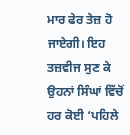ਮਾਰ ਫੇਰ ਤੇਜ਼ ਹੋ ਜਾਏਗੀ। ਇਹ ਤਜ਼ਵੀਜ ਸੁਣ ਕੇ ਉਹਨਾਂ ਸਿੰਘਾਂ ਵਿੱਚੋਂ ਹਰ ਕੋਈ ‘ਪਹਿਲੇ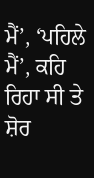ਮੈਂ’, ‘ਪਹਿਲੇ ਮੈਂ’, ਕਹਿ ਰਿਹਾ ਸੀ ਤੇ ਸ਼ੋਰ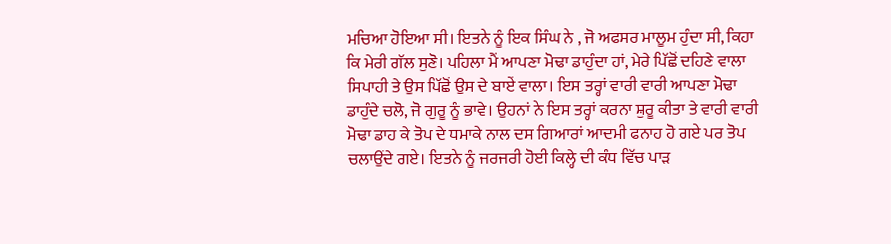ਮਚਿਆ ਹੋਇਆ ਸੀ। ਇਤਨੇ ਨੂੰ ਇਕ ਸਿੰਘ ਨੇ , ਜੋ ਅਫਸਰ ਮਾਲੂਮ ਹੁੰਦਾ ਸੀ, ਕਿਹਾ ਕਿ ਮੇਰੀ ਗੱਲ ਸੁਣੋ। ਪਹਿਲਾ ਮੈਂ ਆਪਣਾ ਮੋਢਾ ਡਾਹੁੰਦਾ ਹਾਂ, ਮੇਰੇ ਪਿੱਛੋਂ ਦਹਿਣੇ ਵਾਲਾ ਸਿਪਾਹੀ ਤੇ ਉਸ ਪਿੱਛੋਂ ਉਸ ਦੇ ਬਾਏਂ ਵਾਲਾ। ਇਸ ਤਰ੍ਹਾਂ ਵਾਰੀ ਵਾਰੀ ਆਪਣਾ ਮੋਢਾ ਡਾਹੁੰਦੇ ਚਲੋ, ਜੋ ਗੁਰੂ ਨੂੰ ਭਾਵੇ। ਉਹਨਾਂ ਨੇ ਇਸ ਤਰ੍ਹਾਂ ਕਰਨਾ ਸ਼ੁਰੂ ਕੀਤਾ ਤੇ ਵਾਰੀ ਵਾਰੀ ਮੋਢਾ ਡਾਹ ਕੇ ਤੋਪ ਦੇ ਧਮਾਕੇ ਨਾਲ ਦਸ ਗਿਆਰਾਂ ਆਦਮੀ ਫਨਾਹ ਹੋ ਗਏ ਪਰ ਤੋਪ ਚਲਾਉਂਦੇ ਗਏ। ਇਤਨੇ ਨੂੰ ਜਰਜਰੀ ਹੋਈ ਕਿਲ੍ਹੇ ਦੀ ਕੰਧ ਵਿੱਚ ਪਾੜ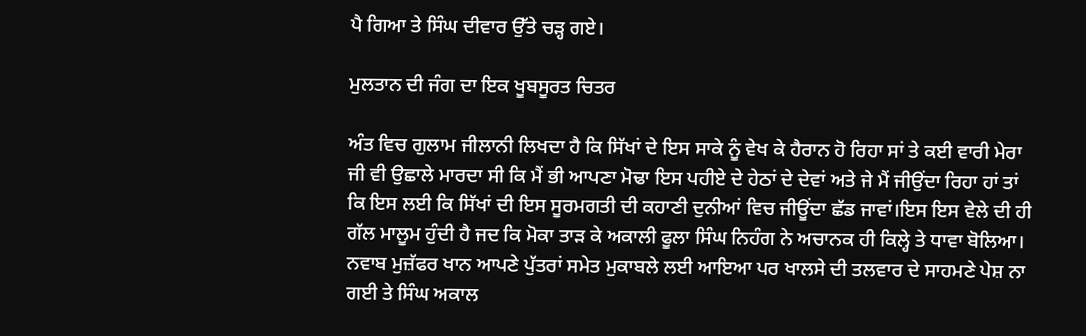ਪੈ ਗਿਆ ਤੇ ਸਿੰਘ ਦੀਵਾਰ ਉੱਤੇ ਚੜ੍ਹ ਗਏ।

ਮੁਲਤਾਨ ਦੀ ਜੰਗ ਦਾ ਇਕ ਖੂਬਸੂਰਤ ਚਿਤਰ

ਅੰਤ ਵਿਚ ਗੁਲਾਮ ਜੀਲਾਨੀ ਲਿਖਦਾ ਹੈ ਕਿ ਸਿੱਖਾਂ ਦੇ ਇਸ ਸਾਕੇ ਨੂੰ ਵੇਖ ਕੇ ਹੈਰਾਨ ਹੋ ਰਿਹਾ ਸਾਂ ਤੇ ਕਈ ਵਾਰੀ ਮੇਰਾ ਜੀ ਵੀ ਉਛਾਲੇ ਮਾਰਦਾ ਸੀ ਕਿ ਮੈਂ ਭੀ ਆਪਣਾ ਮੋਢਾ ਇਸ ਪਹੀਏ ਦੇ ਹੇਠਾਂ ਦੇ ਦੇਵਾਂ ਅਤੇ ਜੇ ਮੈਂ ਜੀਉਂਦਾ ਰਿਹਾ ਹਾਂ ਤਾਂ ਕਿ ਇਸ ਲਈ ਕਿ ਸਿੱਖਾਂ ਦੀ ਇਸ ਸੂਰਮਗਤੀ ਦੀ ਕਹਾਣੀ ਦੁਨੀਆਂ ਵਿਚ ਜੀਊਂਦਾ ਛੱਡ ਜਾਵਾਂ।ਇਸ ਇਸ ਵੇਲੇ ਦੀ ਹੀ ਗੱਲ ਮਾਲੂਮ ਹੁੰਦੀ ਹੈ ਜਦ ਕਿ ਮੋਕਾ ਤਾੜ ਕੇ ਅਕਾਲੀ ਫੂਲਾ ਸਿੰਘ ਨਿਹੰਗ ਨੇ ਅਚਾਨਕ ਹੀ ਕਿਲ੍ਹੇ ਤੇ ਧਾਵਾ ਬੋਲਿਆ। ਨਵਾਬ ਮੁਜ਼ੱਫਰ ਖਾਨ ਆਪਣੇ ਪੁੱਤਰਾਂ ਸਮੇਤ ਮੁਕਾਬਲੇ ਲਈ ਆਇਆ ਪਰ ਖਾਲਸੇ ਦੀ ਤਲਵਾਰ ਦੇ ਸਾਹਮਣੇ ਪੇਸ਼ ਨਾ ਗਈ ਤੇ ਸਿੰਘ ਅਕਾਲ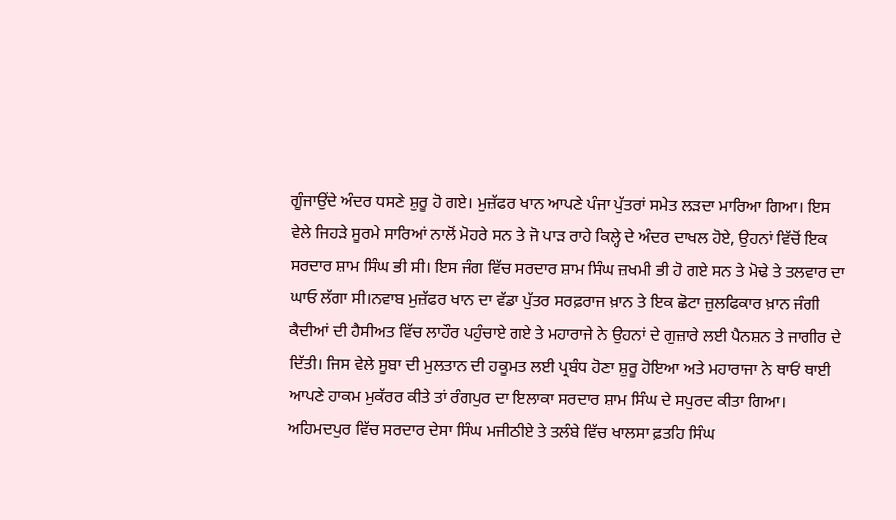ਗੂੰਜਾਉਂਦੇ ਅੰਦਰ ਧਸਣੇ ਸ਼ੁਰੂ ਹੋ ਗਏ। ਮੁਜ਼ੱਫਰ ਖਾਨ ਆਪਣੇ ਪੰਜਾ ਪੁੱਤਰਾਂ ਸਮੇਤ ਲੜਦਾ ਮਾਰਿਆ ਗਿਆ। ਇਸ ਵੇਲੇ ਜਿਹੜੇ ਸੂਰਮੇ ਸਾਰਿਆਂ ਨਾਲੋਂ ਮੋਹਰੇ ਸਨ ਤੇ ਜੋ ਪਾੜ ਰਾਹੇ ਕਿਲ੍ਹੇ ਦੇ ਅੰਦਰ ਦਾਖਲ ਹੋਏ, ਉਹਨਾਂ ਵਿੱਚੋਂ ਇਕ ਸਰਦਾਰ ਸ਼ਾਮ ਸਿੰਘ ਭੀ ਸੀ। ਇਸ ਜੰਗ ਵਿੱਚ ਸਰਦਾਰ ਸ਼ਾਮ ਸਿੰਘ ਜ਼ਖਮੀ ਭੀ ਹੋ ਗਏ ਸਨ ਤੇ ਮੋਢੇ ਤੇ ਤਲਵਾਰ ਦਾ ਘਾਓ ਲੱਗਾ ਸੀ।ਨਵਾਬ ਮੁਜ਼ੱਫਰ ਖਾਨ ਦਾ ਵੱਡਾ ਪੁੱਤਰ ਸਰਫ਼ਰਾਜ ਖ਼ਾਨ ਤੇ ਇਕ ਛੋਟਾ ਜ਼ੁਲਫਿਕਾਰ ਖ਼ਾਨ ਜੰਗੀ ਕੈਦੀਆਂ ਦੀ ਹੈਸੀਅਤ ਵਿੱਚ ਲਾਹੌਰ ਪਹੁੰਚਾਏ ਗਏ ਤੇ ਮਹਾਰਾਜੇ ਨੇ ਉਹਨਾਂ ਦੇ ਗੁਜ਼ਾਰੇ ਲਈ ਪੈਨਸ਼ਨ ਤੇ ਜਾਗੀਰ ਦੇ ਦਿੱਤੀ। ਜਿਸ ਵੇਲੇ ਸੂਬਾ ਦੀ ਮੁਲਤਾਨ ਦੀ ਹਕੂਮਤ ਲਈ ਪ੍ਰਬੰਧ ਹੋਣਾ ਸ਼ੁਰੂ ਹੋਇਆ ਅਤੇ ਮਹਾਰਾਜਾ ਨੇ ਥਾਓਂ ਥਾਈ ਆਪਣੇ ਹਾਕਮ ਮੁਕੱਰਰ ਕੀਤੇ ਤਾਂ ਰੰਗਪੁਰ ਦਾ ਇਲਾਕਾ ਸਰਦਾਰ ਸ਼ਾਮ ਸਿੰਘ ਦੇ ਸਪੁਰਦ ਕੀਤਾ ਗਿਆ। ਅਹਿਮਦਪੁਰ ਵਿੱਚ ਸਰਦਾਰ ਦੇਸਾ ਸਿੰਘ ਮਜੀਠੀਏ ਤੇ ਤਲੰਬੇ ਵਿੱਚ ਖਾਲਸਾ ਫ਼ਤਹਿ ਸਿੰਘ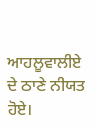ਆਹਲੂਵਾਲੀਏ ਦੇ ਠਾਣੇ ਨੀਯਤ ਹੋਏ।